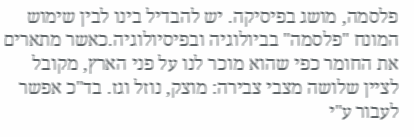פלסמה, מושג בפיסיקה. יש להבדיל בינו לבין שימוש המונח "פלסמה" בביולוגיה ובפיסיולוגיה.כאשר מתארים את החומר כפי שהוא מוכר לנו על פני הארץ, מקובל לציין שלושה מצבי צבירה: מוצק, נוזל וגז. בד"כ אפשר לעבור ע"י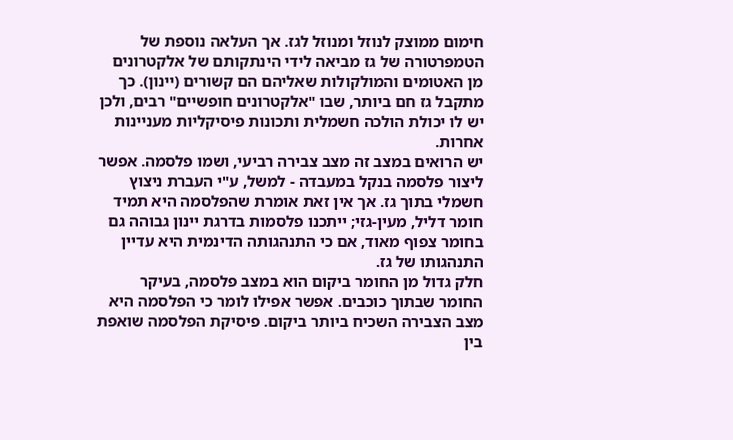חימום ממוצק לנוזל ומנוזל לגז. אך העלאה נוספת של הטמפרטורה של גז מביאה לידי הינתקותם של אלקטרונים מן האטומים והמולקולות שאליהם הם קשורים (יינון). כך מתקבל גז חם ביותר, שבו "אלקטרונים חופשיים" רבים, ולכן יש לו יכולת הולכה חשמלית ותכונות פיסיקליות מעניינות אחרות.
יש הרואים במצב זה מצב צבירה רביעי, ושמו פלסמה. אפשר ליצור פלסמה בנקל במעבדה - למשל, ע"י העברת ניצוץ חשמלי בתוך גז. אך אין זאת אומרת שהפלסמה היא תמיד חומר דליל, מעין-גזי; ייתכנו פלסמות בדרגת יינון גבוהה גם בחומר צפוף מאוד, אם כי התנהגותה הדינמית היא עדיין התנהגותו של גז.
חלק גדול מן החומר ביקום הוא במצב פלסמה, בעיקר החומר שבתוך כוכבים. אפשר אפילו לומר כי הפלסמה היא מצב הצבירה השכיח ביותר ביקום. פיסיקת הפלסמה שואפת בין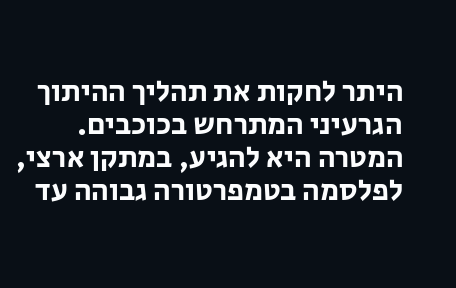היתר לחקות את תהליך ההיתוך הגרעיני המתרחש בכוכבים. המטרה היא להגיע, במתקן ארצי, לפלסמה בטמפרטורה גבוהה עד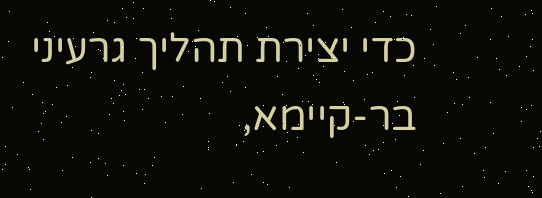כדי יצירת תהליך גרעיני בר-קיימא,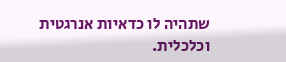שתהיה לו כדאיות אנרגטית וכלכלית.